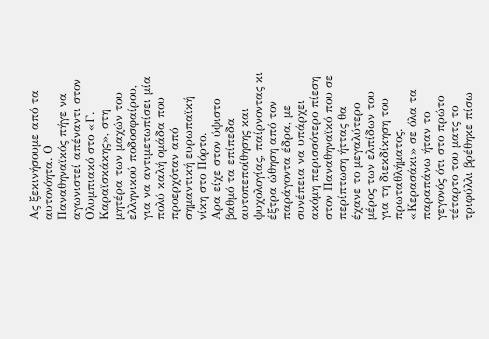Ας ξεκινήσουμε από τα αυτονόητα. Ο Παναθηναϊκός πήγε να αγωνιστεί απέναντι στον Ολυμπιακό στο «Γ. Καραϊσκάκης», στη μητέρα των μαχών του ελληνικού ποδοσφαίρου, για να αντιμετωπίσει μία πολύ καλή ομάδα που προερχόταν από σημαντική ευρωπαϊκή νίκη στο Πόρτο.
Αρα είχε στον ύψιστο βαθμό τα επίπεδα αυτοπεποίθησης και ψυχολογίας, παίρνοντας κι έξτρα ώθηση από τον παράγοντα έδρα, με συνέπεια να υπάρχει ακόμη περισσότερο πίεση στον Παναθηναϊκό που σε περίπτωση ήττας θα έχανε το μεγαλύτερο μέρος των ελπίδων του για τη διεκδίκηση του πρωταθλήματος.
«Κερασάκι» σε όλα τα παραπάνω ήταν το γεγονός ότι στο πρώτο τέταρτο του ματς το τριφύλλι βρέθηκε πίσω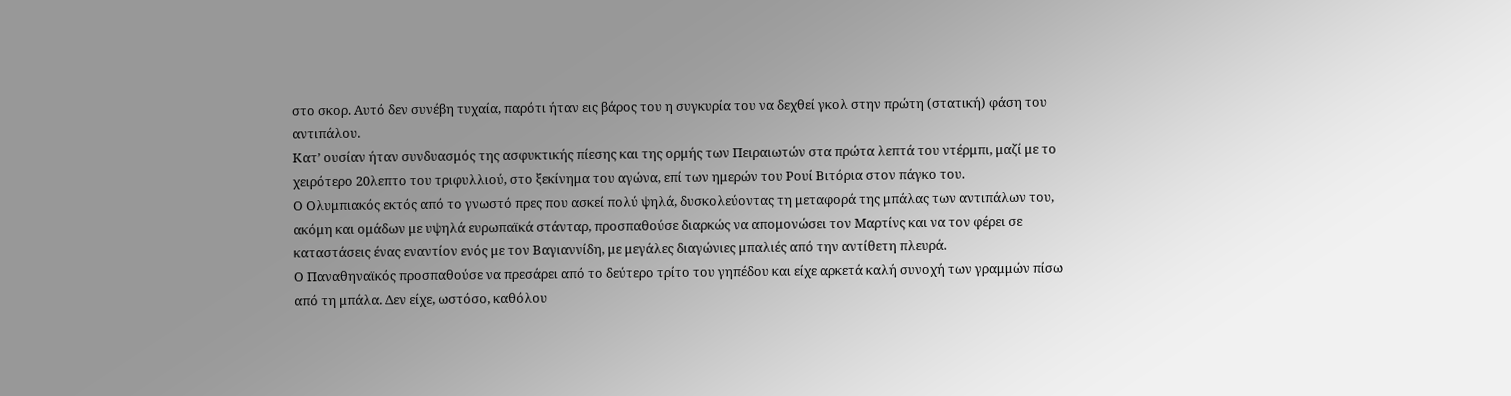στο σκορ. Αυτό δεν συνέβη τυχαία, παρότι ήταν εις βάρος του η συγκυρία του να δεχθεί γκολ στην πρώτη (στατική) φάση του αντιπάλου.
Κατ’ ουσίαν ήταν συνδυασμός της ασφυκτικής πίεσης και της ορμής των Πειραιωτών στα πρώτα λεπτά του ντέρμπι, μαζί με το χειρότερο 20λεπτο του τριφυλλιού, στο ξεκίνημα του αγώνα, επί των ημερών του Ρουί Βιτόρια στον πάγκο του.
Ο Ολυμπιακός εκτός από το γνωστό πρες που ασκεί πολύ ψηλά, δυσκολεύοντας τη μεταφορά της μπάλας των αντιπάλων του, ακόμη και ομάδων με υψηλά ευρωπαϊκά στάνταρ, προσπαθούσε διαρκώς να απομονώσει τον Μαρτίνς και να τον φέρει σε καταστάσεις ένας εναντίον ενός με τον Βαγιαννίδη, με μεγάλες διαγώνιες μπαλιές από την αντίθετη πλευρά.
Ο Παναθηναϊκός προσπαθούσε να πρεσάρει από το δεύτερο τρίτο του γηπέδου και είχε αρκετά καλή συνοχή των γραμμών πίσω από τη μπάλα. Δεν είχε, ωστόσο, καθόλου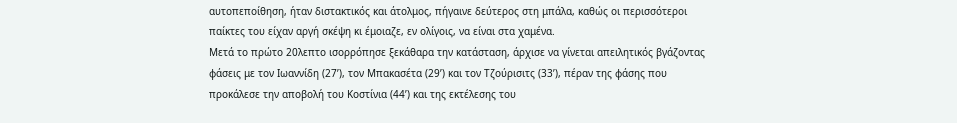αυτοπεποίθηση, ήταν διστακτικός και άτολμος, πήγαινε δεύτερος στη μπάλα, καθώς οι περισσότεροι παίκτες του είχαν αργή σκέψη κι έμοιαζε, εν ολίγοις, να είναι στα χαμένα.
Μετά το πρώτο 20λεπτο ισορρόπησε ξεκάθαρα την κατάσταση, άρχισε να γίνεται απειλητικός βγάζοντας φάσεις με τον Ιωαννίδη (27’), τον Μπακασέτα (29’) και τον Τζούρισιτς (33’), πέραν της φάσης που προκάλεσε την αποβολή του Κοστίνια (44’) και της εκτέλεσης του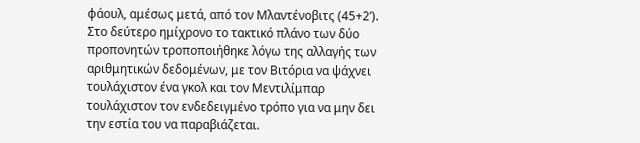φάουλ, αμέσως μετά, από τον Μλαντένοβιτς (45+2’).
Στο δεύτερο ημίχρονο το τακτικό πλάνο των δύο προπονητών τροποποιήθηκε λόγω της αλλαγής των αριθμητικών δεδομένων, με τον Βιτόρια να ψάχνει τουλάχιστον ένα γκολ και τον Μεντιλίμπαρ τουλάχιστον τον ενδεδειγμένο τρόπο για να μην δει την εστία του να παραβιάζεται.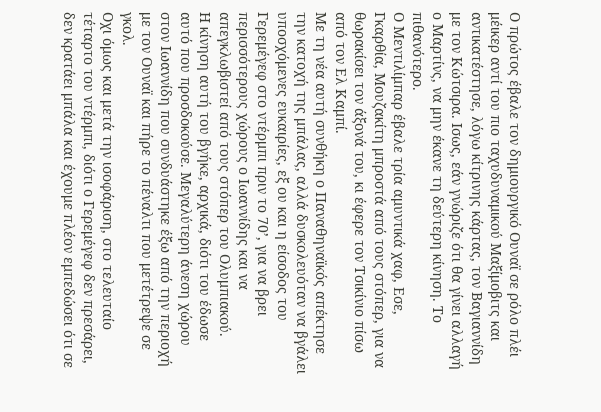Ο πρώτος έβαλε τον δημιουργικό Ουναϊ σε ρόλο πλέι μέικερ αντί του πιο ταχυδυναμικού Μαξίμοβιτς και αντικατέστησε, λόγω κίτρινης κάρτας, τον Βαγιαννίδη με τον Κώτσιρα. Ισως, εάν γνώριζε ότι θα γίνει αλλαγή ο Μαρτίνς, να μην έκανε τη δεύτερη κίνηση. Το πιθανότερο.
Ο Μεντιλίμπαρ έβαλε τρία αμυντικά χαφ, Εσε, Γκαρθία, Μουζακίτη μπροστά από τους στόπερ, για να θωρακίσει τον άξονά του, κι έφερε τον Τσικίνιο πίσω από τον Ελ Καμπί.
Με τη νέα αυτή συνθήκη ο Παναθηναϊκός απέκτησε την κατοχή της μπάλας, αλλά δυσκολευόταν να βγάλει υποσχόμενες ευκαιρίες, εξ ου και η είσοδος του Γερεμέγεφ στο ντέρμπι πριν το 70’, για να βρει περισσότερους χώρους ο Ιωαννίδης και να απεγκλωβιστεί από τους στόπερ του Ολυμπιακού.
Η κίνηση αυτή του βγήκε, αρχικά, διότι του έδωσε αυτό που προσδοκούσε. Μεγαλύτερη άνεση χώρου στον Ιωαννίδη που συνδυάστηκε έξω από την περιοχή με τον Ουναϊ και πήρε το πέναλτι που μετέτρεψε σε γκολ.
Οχι όμως και μετά την ισοφάριση, στο τελευταίο τέταρτο του ντέρμπι, διότι ο Γερεμέγεφ δεν πρεσάρει, δεν κρατάει μπάλα και έχουμε πλέον εμπεδώσει ότι σε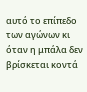αυτό το επίπεδο των αγώνων κι όταν η μπάλα δεν βρίσκεται κοντά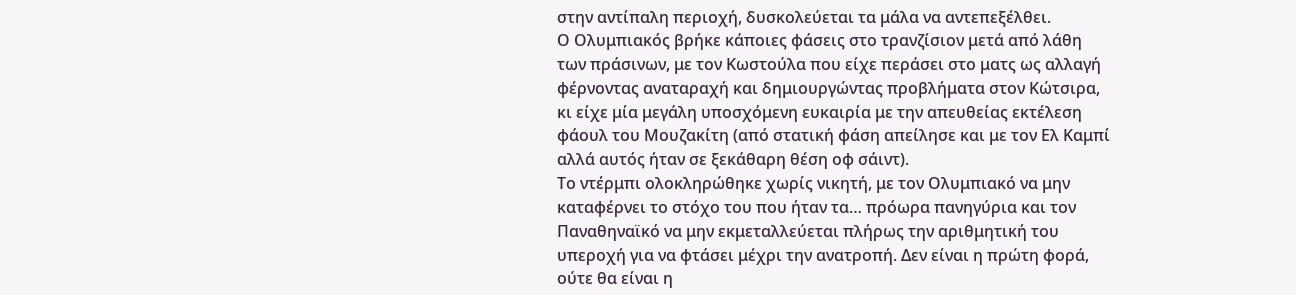στην αντίπαλη περιοχή, δυσκολεύεται τα μάλα να αντεπεξέλθει.
Ο Ολυμπιακός βρήκε κάποιες φάσεις στο τρανζίσιον μετά από λάθη των πράσινων, με τον Κωστούλα που είχε περάσει στο ματς ως αλλαγή φέρνοντας αναταραχή και δημιουργώντας προβλήματα στον Κώτσιρα, κι είχε μία μεγάλη υποσχόμενη ευκαιρία με την απευθείας εκτέλεση φάουλ του Μουζακίτη (από στατική φάση απείλησε και με τον Ελ Καμπί αλλά αυτός ήταν σε ξεκάθαρη θέση οφ σάιντ).
Το ντέρμπι ολοκληρώθηκε χωρίς νικητή, με τον Ολυμπιακό να μην καταφέρνει το στόχο του που ήταν τα… πρόωρα πανηγύρια και τον Παναθηναϊκό να μην εκμεταλλεύεται πλήρως την αριθμητική του υπεροχή για να φτάσει μέχρι την ανατροπή. Δεν είναι η πρώτη φορά, ούτε θα είναι η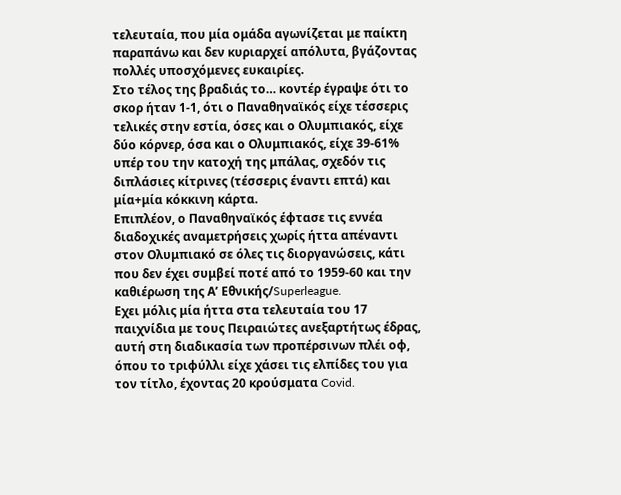τελευταία, που μία ομάδα αγωνίζεται με παίκτη παραπάνω και δεν κυριαρχεί απόλυτα, βγάζοντας πολλές υποσχόμενες ευκαιρίες.
Στο τέλος της βραδιάς το… κοντέρ έγραψε ότι το σκορ ήταν 1-1, ότι ο Παναθηναϊκός είχε τέσσερις τελικές στην εστία, όσες και ο Ολυμπιακός, είχε δύο κόρνερ, όσα και ο Ολυμπιακός, είχε 39-61% υπέρ του την κατοχή της μπάλας, σχεδόν τις διπλάσιες κίτρινες (τέσσερις έναντι επτά) και μία+μία κόκκινη κάρτα.
Επιπλέον, ο Παναθηναϊκός έφτασε τις εννέα διαδοχικές αναμετρήσεις χωρίς ήττα απέναντι στον Ολυμπιακό σε όλες τις διοργανώσεις, κάτι που δεν έχει συμβεί ποτέ από το 1959-60 και την καθιέρωση της Α’ Εθνικής/Superleague.
Εχει μόλις μία ήττα στα τελευταία του 17 παιχνίδια με τους Πειραιώτες ανεξαρτήτως έδρας, αυτή στη διαδικασία των προπέρσινων πλέι οφ, όπου το τριφύλλι είχε χάσει τις ελπίδες του για τον τίτλο, έχοντας 20 κρούσματα Covid.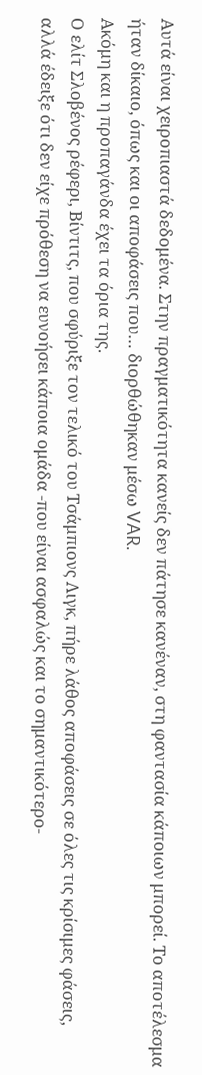Αυτά είναι χειροπιαστά δεδομένα. Στην πραγματικότητα κανείς δεν πάτησε κανέναν, στη φαντασία κάποιων μπορεί. Το αποτέλεσμα ήταν δίκαιο, όπως και οι αποφάσεις που… διορθώθηκαν μέσω VAR.
Ακόμη και η προπαγάνδα έχει τα όρια της.
Ο ελίτ Σλοβένος ρέφερι, Βίντιτς, που σφύριξε τον τελικό του Τσάμπιονς Λιγκ, πήρε λάθος αποφάσεις σε όλες τις κρίσιμες φάσεις, αλλά έδειξε ότι δεν είχε πρόθεση να ευνοήσει κάποια ομάδα -που είναι ασφαλώς και το σημαντικότερο-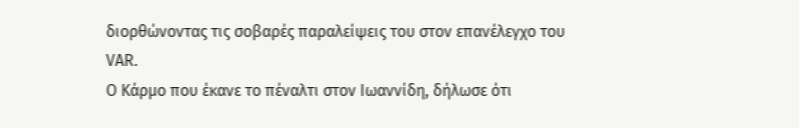διορθώνοντας τις σοβαρές παραλείψεις του στον επανέλεγχο του VAR.
Ο Κάρμο που έκανε το πέναλτι στον Ιωαννίδη, δήλωσε ότι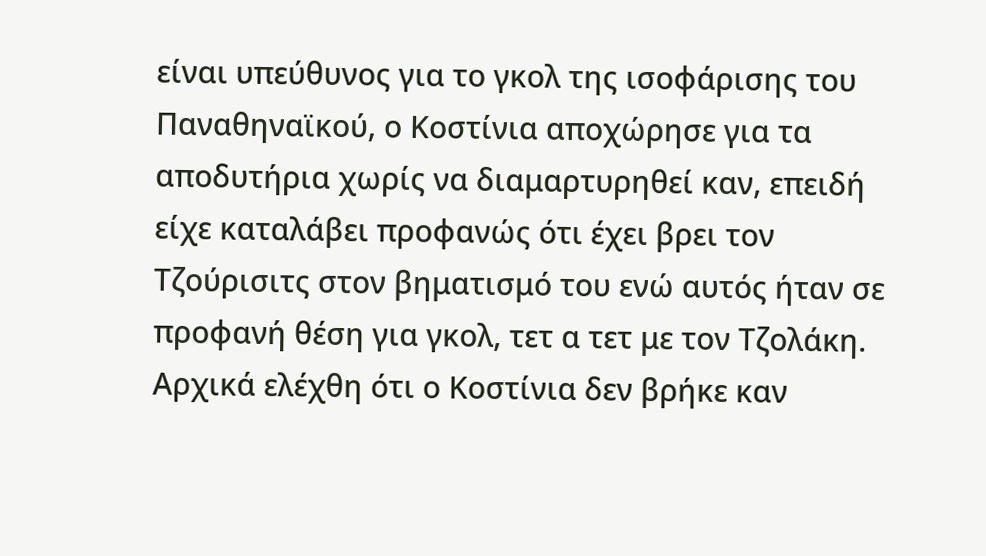είναι υπεύθυνος για το γκολ της ισοφάρισης του Παναθηναϊκού, ο Κοστίνια αποχώρησε για τα αποδυτήρια χωρίς να διαμαρτυρηθεί καν, επειδή είχε καταλάβει προφανώς ότι έχει βρει τον Τζούρισιτς στον βηματισμό του ενώ αυτός ήταν σε προφανή θέση για γκολ, τετ α τετ με τον Τζολάκη.
Αρχικά ελέχθη ότι ο Κοστίνια δεν βρήκε καν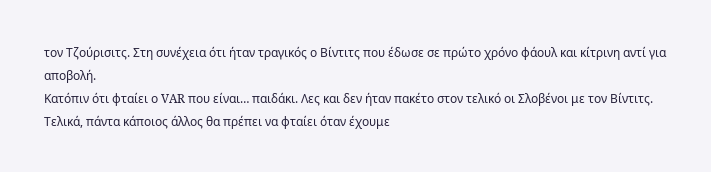τον Τζούρισιτς. Στη συνέχεια ότι ήταν τραγικός ο Βίντιτς που έδωσε σε πρώτο χρόνο φάουλ και κίτρινη αντί για αποβολή.
Κατόπιν ότι φταίει ο VAR που είναι… παιδάκι. Λες και δεν ήταν πακέτο στον τελικό οι Σλοβένοι με τον Βίντιτς. Τελικά, πάντα κάποιος άλλος θα πρέπει να φταίει όταν έχουμε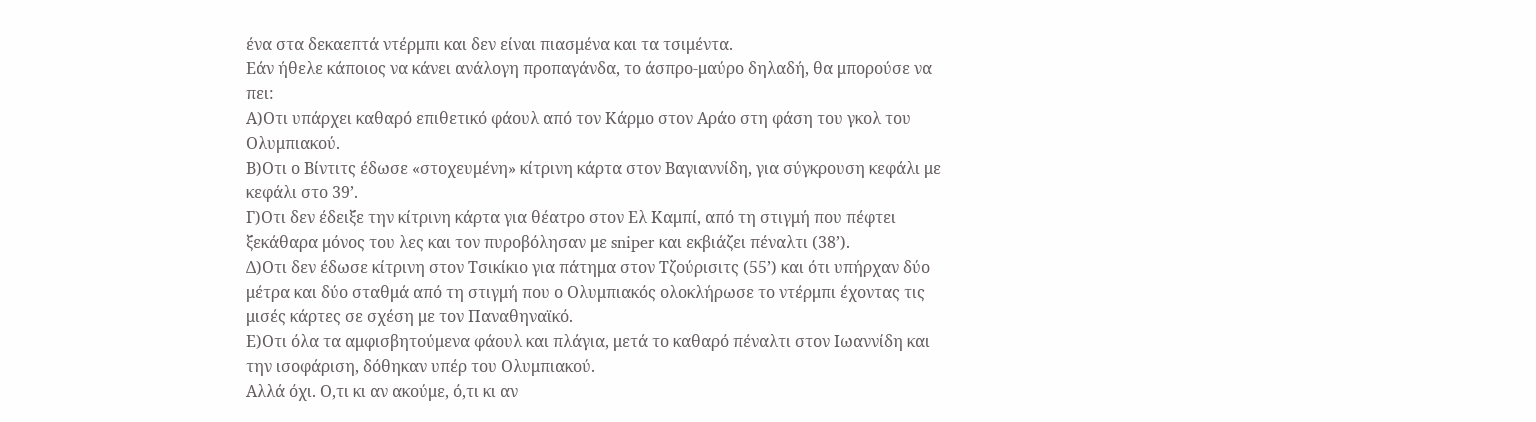ένα στα δεκαεπτά ντέρμπι και δεν είναι πιασμένα και τα τσιμέντα.
Εάν ήθελε κάποιος να κάνει ανάλογη προπαγάνδα, το άσπρο-μαύρο δηλαδή, θα μπορούσε να πει:
Α)Οτι υπάρχει καθαρό επιθετικό φάουλ από τον Κάρμο στον Αράο στη φάση του γκολ του Ολυμπιακού.
Β)Οτι ο Βίντιτς έδωσε «στοχευμένη» κίτρινη κάρτα στον Βαγιαννίδη, για σύγκρουση κεφάλι με κεφάλι στο 39’.
Γ)Οτι δεν έδειξε την κίτρινη κάρτα για θέατρο στον Ελ Καμπί, από τη στιγμή που πέφτει ξεκάθαρα μόνος του λες και τον πυροβόλησαν με sniper και εκβιάζει πέναλτι (38’).
Δ)Οτι δεν έδωσε κίτρινη στον Τσικίκιο για πάτημα στον Τζούρισιτς (55’) και ότι υπήρχαν δύο μέτρα και δύο σταθμά από τη στιγμή που ο Ολυμπιακός ολοκλήρωσε το ντέρμπι έχοντας τις μισές κάρτες σε σχέση με τον Παναθηναϊκό.
Ε)Οτι όλα τα αμφισβητούμενα φάουλ και πλάγια, μετά το καθαρό πέναλτι στον Ιωαννίδη και την ισοφάριση, δόθηκαν υπέρ του Ολυμπιακού.
Αλλά όχι. Ο,τι κι αν ακούμε, ό,τι κι αν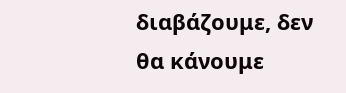διαβάζουμε, δεν θα κάνουμε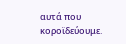αυτά που κοροϊδεύουμε.